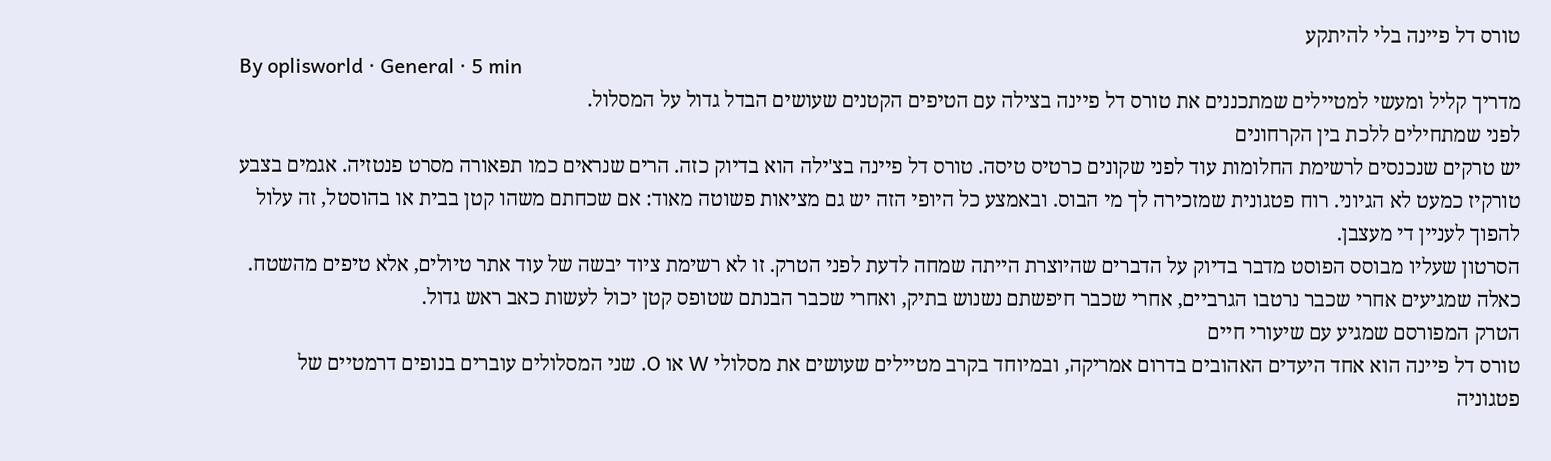טורס דל פיינה בלי להיתקע
By oplisworld · General · 5 min
מדריך קליל ומעשי למטיילים שמתכננים את טורס דל פיינה בצילה עם הטיפים הקטנים שעושים הבדל גדול על המסלול.
לפני שמתחילים ללכת בין הקרחונים
יש טרקים שנכנסים לרשימת החלומות עוד לפני שקונים כרטיס טיסה. טורס דל פיינה בצ'ילה הוא בדיוק כזה. הרים שנראים כמו תפאורה מסרט פנטזיה. אגמים בצבע טורקיז כמעט לא הגיוני. רוח פטגונית שמזכירה לך מי הבוס. ובאמצע כל היופי הזה יש גם מציאות פשוטה מאוד: אם שכחתם משהו קטן בבית או בהוסטל, זה עלול להפוך לעניין די מעצבן.
הסרטון שעליו מבוסס הפוסט מדבר בדיוק על הדברים שהיוצרת הייתה שמחה לדעת לפני הטרק. זו לא רשימת ציוד יבשה של עוד אתר טיולים, אלא טיפים מהשטח. כאלה שמגיעים אחרי שכבר נרטבו הגרביים, אחרי שכבר חיפשתם נשנוש בתיק, ואחרי שכבר הבנתם שטופס קטן יכול לעשות כאב ראש גדול.
הטרק המפורסם שמגיע עם שיעורי חיים
טורס דל פיינה הוא אחד היעדים האהובים בדרום אמריקה, ובמיוחד בקרב מטיילים שעושים את מסלולי W או O. שני המסלולים עוברים בנופים דרמטיים של פטגוניה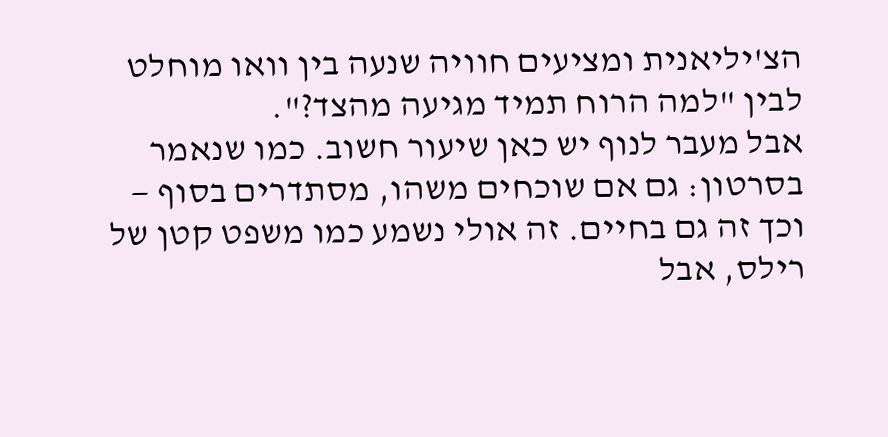הצ'יליאנית ומציעים חוויה שנעה בין וואו מוחלט לבין "למה הרוח תמיד מגיעה מהצד?".
אבל מעבר לנוף יש כאן שיעור חשוב. כמו שנאמר בסרטון: גם אם שוכחים משהו, מסתדרים בסוף — וכך זה גם בחיים. זה אולי נשמע כמו משפט קטן של רילס, אבל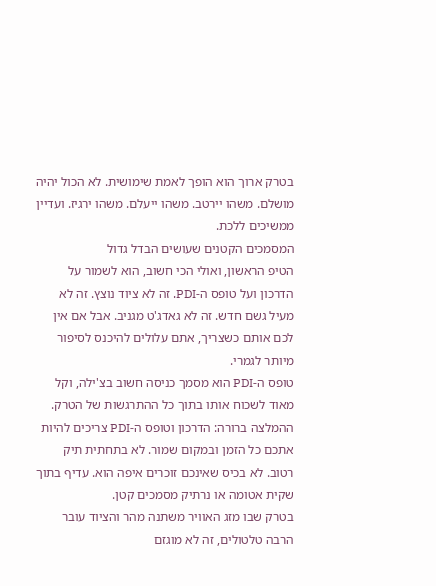בטרק ארוך הוא הופך לאמת שימושית. לא הכול יהיה מושלם. משהו יירטב. משהו ייעלם. משהו ירגיז. ועדיין ממשיכים ללכת.
המסמכים הקטנים שעושים הבדל גדול
הטיפ הראשון, ואולי הכי חשוב, הוא לשמור על הדרכון ועל טופס ה-PDI. זה לא ציוד נוצץ. זה לא מעיל גשם חדש. זה לא גאדג'ט מגניב. אבל אם אין לכם אותם כשצריך, אתם עלולים להיכנס לסיפור מיותר לגמרי.
טופס ה-PDI הוא מסמך כניסה חשוב בצ'ילה, וקל מאוד לשכוח אותו בתוך כל ההתרגשות של הטרק. ההמלצה ברורה: הדרכון וטופס ה-PDI צריכים להיות אתכם כל הזמן ובמקום שמור. לא בתחתית תיק רטוב. לא בכיס שאינכם זוכרים איפה הוא. עדיף בתוך שקית אטומה או נרתיק מסמכים קטן.
בטרק שבו מזג האוויר משתנה מהר והציוד עובר הרבה טלטולים, זה לא מוגזם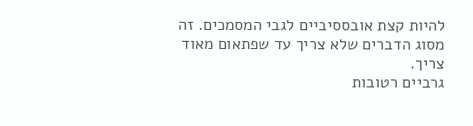להיות קצת אובססיביים לגבי המסמכים. זה מסוג הדברים שלא צריך עד שפתאום מאוד צריך.
גרביים רטובות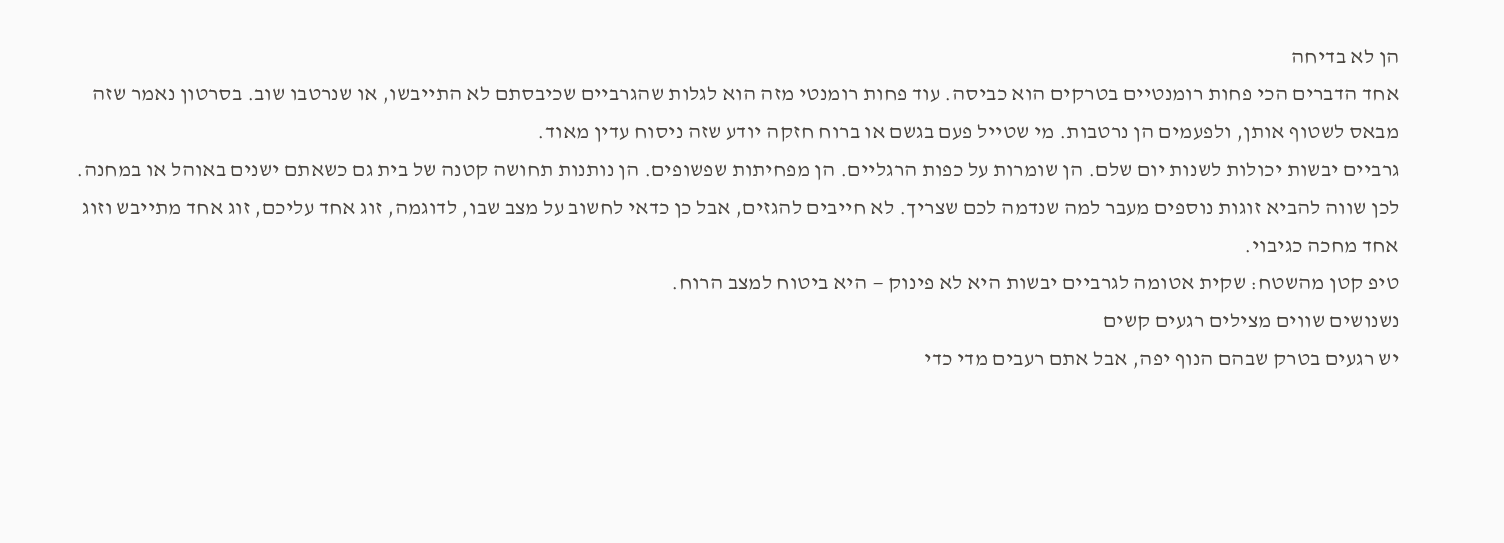הן לא בדיחה
אחד הדברים הכי פחות רומנטיים בטרקים הוא כביסה. עוד פחות רומנטי מזה הוא לגלות שהגרביים שכיבסתם לא התייבשו, או שנרטבו שוב. בסרטון נאמר שזה מבאס לשטוף אותן, ולפעמים הן נרטבות. מי שטייל פעם בגשם או ברוח חזקה יודע שזה ניסוח עדין מאוד.
גרביים יבשות יכולות לשנות יום שלם. הן שומרות על כפות הרגליים. הן מפחיתות שפשופים. הן נותנות תחושה קטנה של בית גם כשאתם ישנים באוהל או במחנה. לכן שווה להביא זוגות נוספים מעבר למה שנדמה לכם שצריך. לא חייבים להגזים, אבל כן כדאי לחשוב על מצב שבו, לדוגמה, זוג אחד עליכם, זוג אחד מתייבש וזוג אחד מחכה כגיבוי.
טיפ קטן מהשטח: שקית אטומה לגרביים יבשות היא לא פינוק — היא ביטוח למצב הרוח.
נשנושים שווים מצילים רגעים קשים
יש רגעים בטרק שבהם הנוף יפה, אבל אתם רעבים מדי כדי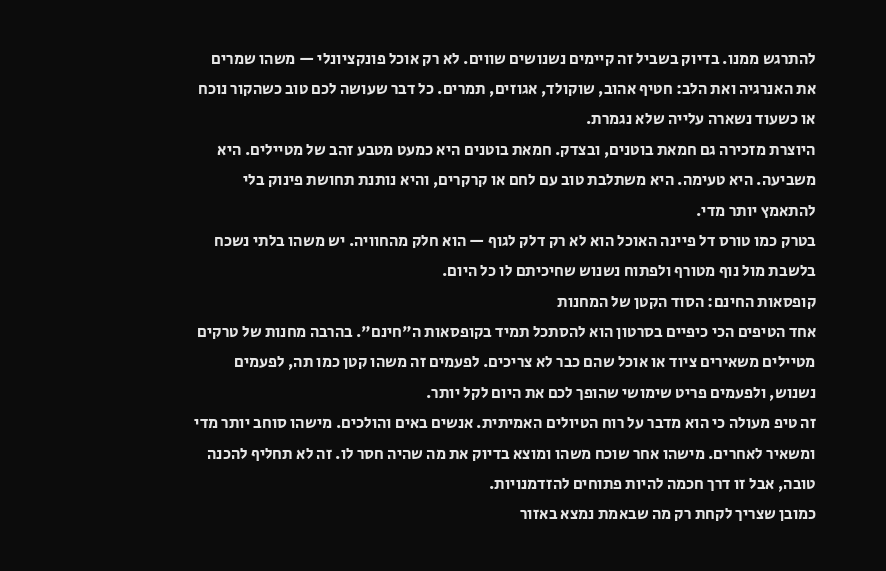להתרגש ממנו. בדיוק בשביל זה קיימים נשנושים שווים. לא רק אוכל פונקציונלי — משהו שמרים את האנרגיה ואת הלב: חטיף אהוב, שוקולד, אגוזים, תמרים. כל דבר שעושה לכם טוב כשהקור נוכח או כשעוד נשארה עלייה שלא נגמרת.
היוצרת מזכירה גם חמאת בוטנים, ובצדק. חמאת בוטנים היא כמעט מטבע זהב של מטיילים. היא משביעה. היא טעימה. היא משתלבת טוב עם לחם או קרקרים, והיא נותנת תחושת פינוק בלי להתאמץ יותר מדי.
בטרק כמו טורס דל פיינה האוכל הוא לא רק דלק לגוף — הוא חלק מהחוויה. יש משהו בלתי נשכח בלשבת מול נוף מטורף ולפתוח נשנוש שחיכיתם לו כל היום.
קופסאות החינם: הסוד הקטן של המחנות
אחד הטיפים הכי כיפיים בסרטון הוא להסתכל תמיד בקופסאות ה"חינם". בהרבה מחנות של טרקים מטיילים משאירים ציוד או אוכל שהם כבר לא צריכים. לפעמים זה משהו קטן כמו תה, לפעמים נשנוש, ולפעמים פריט שימושי שהופך לכם את היום לקל יותר.
זה טיפ מעולה כי הוא מדבר על רוח הטיולים האמיתית. אנשים באים והולכים. מישהו סוחב יותר מדי ומשאיר לאחרים. מישהו אחר שוכח משהו ומוצא בדיוק את מה שהיה חסר לו. זה לא תחליף להכנה טובה, אבל זו דרך חכמה להיות פתוחים להזדמנויות.
כמובן שצריך לקחת רק מה שבאמת נמצא באזור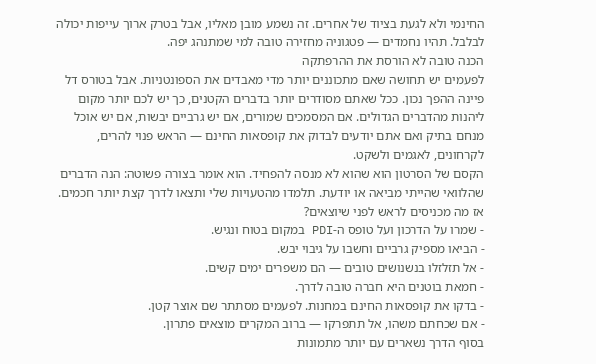החינמי ולא לגעת בציוד של אחרים. זה נשמע מובן מאליו, אבל בטרק ארוך עייפות יכולה לבלבל. תהיו נחמדים — פטגוניה מחזירה טובה למי שמתנהג יפה.
הכנה טובה לא הורסת את ההרפתקה
לפעמים יש תחושה שאם מתכוננים יותר מדי מאבדים את הספונטניות. אבל בטורס דל פיינה ההפך נכון. ככל שאתם מסודרים יותר בדברים הקטנים, כך יש לכם יותר מקום ליהנות מהדברים הגדולים. אם המסמכים שמורים, אם יש גרביים יבשות, אם יש אוכל מנחם בתיק ואם אתם יודעים לבדוק את קופסאות החינם — הראש פנוי להרים, לקרחונים, לאגמים ולשקט.
הקסם של הסרטון הוא שהוא לא מנסה להפחיד. הוא אומר בצורה פשוטה: הנה הדברים שהלוואי שהייתי מביאה או יודעת. תלמדו מהטעויות שלי ותצאו לדרך קצת יותר חכמים.
אז מה מכניסים לראש לפני שיוצאים?
- שמרו על הדרכון ועל טופס ה-PDI במקום בטוח ונגיש.
- הביאו מספיק גרביים וחשבו על גיבוי יבש.
- אל תזלזלו בנשנושים טובים — הם משפרים ימים קשים.
- חמאת בוטנים היא חברה טובה לדרך.
- בדקו את קופסאות החינם במחנות. לפעמים מסתתר שם אוצר קטן.
- אם שכחתם משהו, אל תתפרקו — ברוב המקרים מוצאים פתרון.
בסוף הדרך נשארים עם יותר מתמונות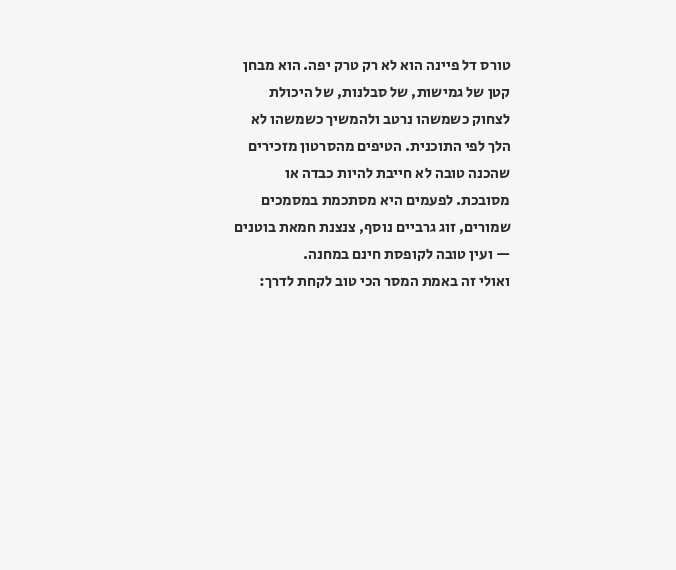טורס דל פיינה הוא לא רק טרק יפה. הוא מבחן קטן של גמישות, של סבלנות, של היכולת לצחוק כשמשהו נרטב ולהמשיך כשמשהו לא הלך לפי התוכנית. הטיפים מהסרטון מזכירים שהכנה טובה לא חייבת להיות כבדה או מסובכת. לפעמים היא מסתכמת במסמכים שמורים, זוג גרביים נוסף, צנצנת חמאת בוטנים — ועין טובה לקופסת חינם במחנה.
ואולי זה באמת המסר הכי טוב לקחת לדרך: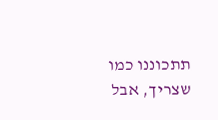תתכוננו כמו שצריך, אבל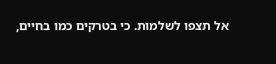אל תצפו לשלמות. כי בטרקים כמו בחיים,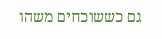גם כששוכחים משהו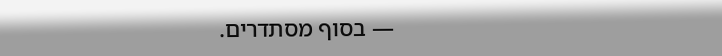— בסוף מסתדרים.